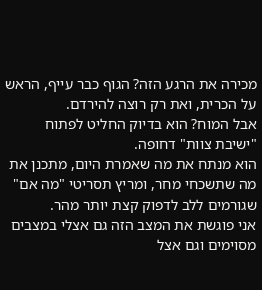מכירה את הרגע הזה? הגוף כבר עייף, הראש על הכרית, ואת רק רוצה להירדם.
אבל המוח? הוא בדיוק החליט לפתוח "ישיבת צוות" דחופה.
הוא מנתח את מה שאמרת היום, מתכנן את מה שתשכחי מחר, ומריץ תסריטי "מה אם" שגורמים ללב לדפוק קצת יותר מהר.
אני פוגשת את המצב הזה גם אצלי במצבים מסוימים וגם אצל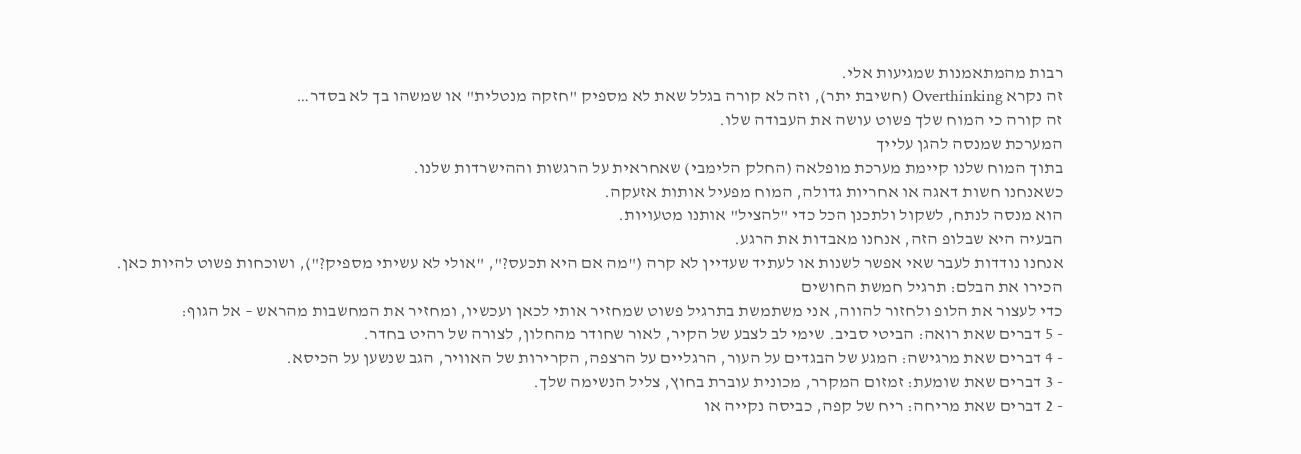רבות מהמתאמנות שמגיעות אלי.
זה נקרא Overthinking (חשיבת יתר), וזה לא קורה בגלל שאת לא מספיק "חזקה מנטלית" או שמשהו בך לא בסדר…
זה קורה כי המוח שלך פשוט עושה את העבודה שלו.
המערכת שמנסה להגן עלייך
בתוך המוח שלנו קיימת מערכת מופלאה (החלק הלימבי) שאחראית על הרגשות וההישרדות שלנו.
כשאנחנו חשות דאגה או אחריות גדולה, המוח מפעיל אותות אזעקה.
הוא מנסה לנתח, לשקול ולתכנן הכל כדי "להציל" אותנו מטעויות.
הבעיה היא שבלופ הזה, אנחנו מאבדות את הרגע.
אנחנו נודדות לעבר שאי אפשר לשנות או לעתיד שעדיין לא קרה ("מה אם היא תכעס?", "אולי לא עשיתי מספיק?"), ושוכחות פשוט להיות כאן.
הכירו את הבלם: תרגיל חמשת החושים
כדי לעצור את הלופ ולחזור להווה, אני משתמשת בתרגיל פשוט שמחזיר אותי לכאן ועכשיו, ומחזיר את המחשבות מהראש – אל הגוף:
- 5 דברים שאת רואה: הביטי סביב. שימי לב לצבע של הקיר, לאור שחודר מהחלון, לצורה של רהיט בחדר.
- 4 דברים שאת מרגישה: המגע של הבגדים על העור, הרגליים על הרצפה, הקרירות של האוויר, הגב שנשען על הכיסא.
- 3 דברים שאת שומעת: זמזום המקרר, מכונית עוברת בחוץ, צליל הנשימה שלך.
- 2 דברים שאת מריחה: ריח של קפה, כביסה נקייה או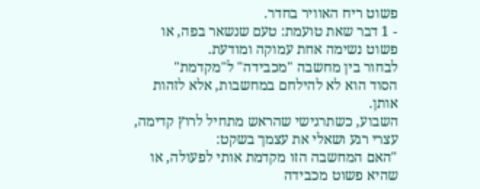פשוט ריח האוויר בחדר.
- 1 דבר שאת טועמת: טעם שנשאר בפה, או פשוט נשימה אחת עמוקה ומודעת.
לבחור בין מחשבה "מכבידה" ל"מקדמת"
הסוד הוא לא להילחם במחשבות, אלא לזהות אותן.
השבוע, כשתרגישי שהראש מתחיל לרוץ קדימה, עצרי רגע ושאלי את עצמך בשקט:
"האם המחשבה הזו מקדמת אותי לפעולה, או שהיא פשוט מכבידה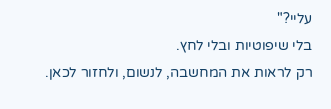עליי?"
בלי שיפוטיות ובלי לחץ.
רק לראות את המחשבה, לנשום, ולחזור לכאן.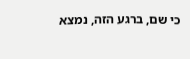כי שם, ברגע הזה, נמצא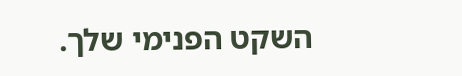השקט הפנימי שלך.